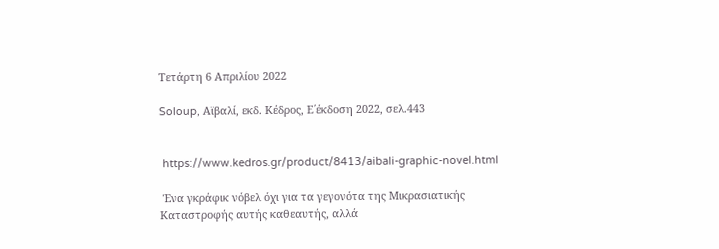Τετάρτη 6 Απριλίου 2022

Soloup, Αϊβαλί, εκδ. Κέδρος, Ε΄έκδοση 2022, σελ.443


 https://www.kedros.gr/product/8413/aibali-graphic-novel.html

 Ένα γκράφικ νόβελ όχι για τα γεγονότα της Μικρασιατικής Καταστροφής αυτής καθεαυτής, αλλά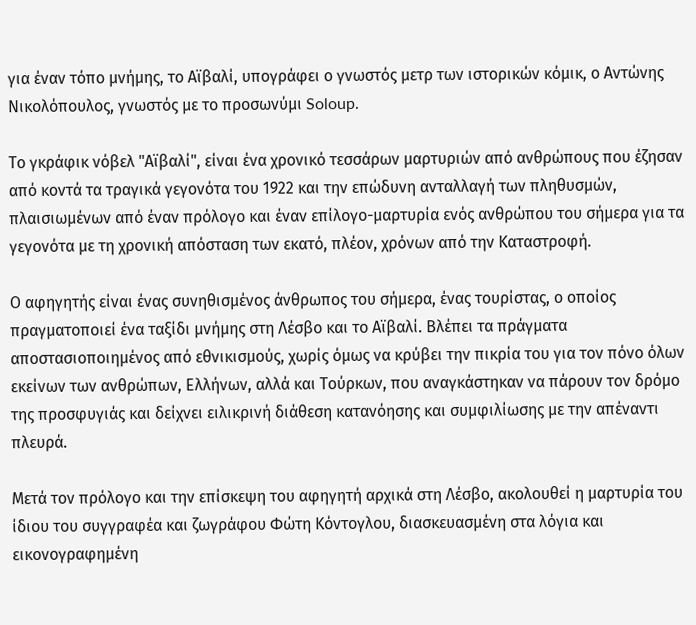για έναν τόπο μνήμης, το Αϊβαλί, υπογράφει ο γνωστός μετρ των ιστορικών κόμικ, ο Αντώνης Νικολόπουλος, γνωστός με το προσωνύμι Soloup.

Το γκράφικ νόβελ "Αϊβαλί", είναι ένα χρονικό τεσσάρων μαρτυριών από ανθρώπους που έζησαν από κοντά τα τραγικά γεγονότα του 1922 και την επώδυνη ανταλλαγή των πληθυσμών, πλαισιωμένων από έναν πρόλογο και έναν επίλογο-μαρτυρία ενός ανθρώπου του σήμερα για τα γεγονότα με τη χρονική απόσταση των εκατό, πλέον, χρόνων από την Καταστροφή.

Ο αφηγητής είναι ένας συνηθισμένος άνθρωπος του σήμερα, ένας τουρίστας, ο οποίος πραγματοποιεί ένα ταξίδι μνήμης στη Λέσβο και το Αϊβαλί. Βλέπει τα πράγματα αποστασιοποιημένος από εθνικισμούς, χωρίς όμως να κρύβει την πικρία του για τον πόνο όλων εκείνων των ανθρώπων, Ελλήνων, αλλά και Τούρκων, που αναγκάστηκαν να πάρουν τον δρόμο της προσφυγιάς και δείχνει ειλικρινή διάθεση κατανόησης και συμφιλίωσης με την απέναντι πλευρά.

Μετά τον πρόλογο και την επίσκεψη του αφηγητή αρχικά στη Λέσβο, ακολουθεί η μαρτυρία του ίδιου του συγγραφέα και ζωγράφου Φώτη Κόντογλου, διασκευασμένη στα λόγια και εικονογραφημένη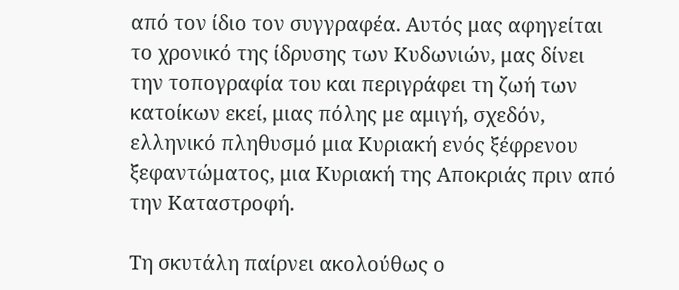από τον ίδιο τον συγγραφέα. Αυτός μας αφηγείται το χρονικό της ίδρυσης των Κυδωνιών, μας δίνει την τοπογραφία του και περιγράφει τη ζωή των κατοίκων εκεί, μιας πόλης με αμιγή, σχεδόν, ελληνικό πληθυσμό μια Κυριακή ενός ξέφρενου ξεφαντώματος, μια Κυριακή της Αποκριάς πριν από την Καταστροφή.

Τη σκυτάλη παίρνει ακολούθως ο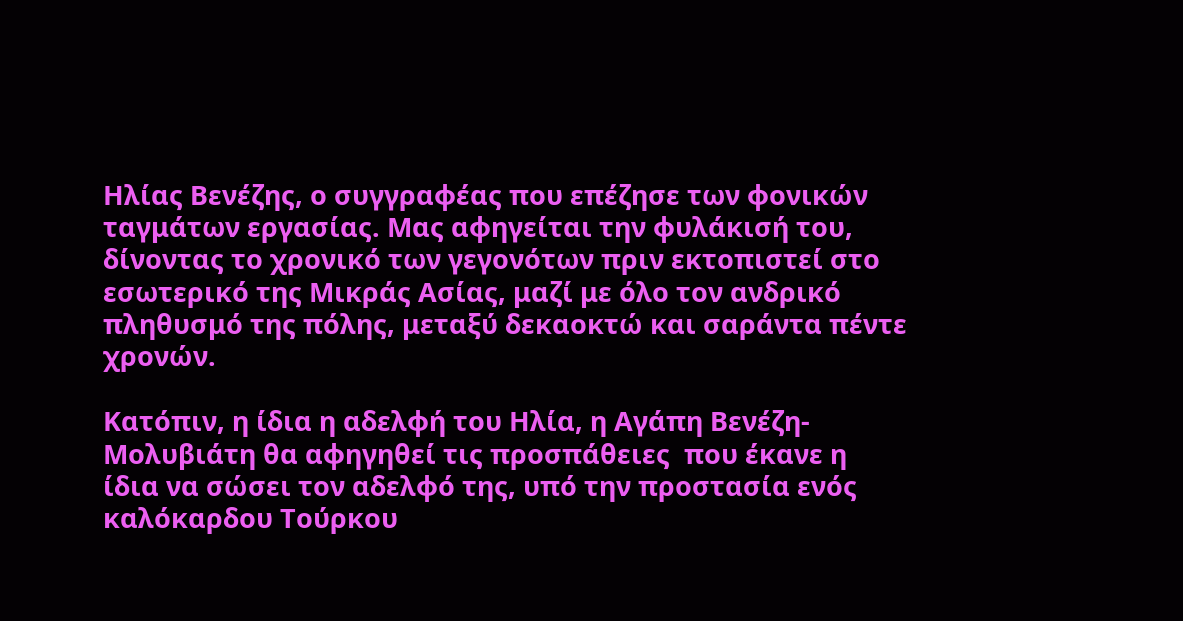Ηλίας Βενέζης, ο συγγραφέας που επέζησε των φονικών ταγμάτων εργασίας. Μας αφηγείται την φυλάκισή του, δίνοντας το χρονικό των γεγονότων πριν εκτοπιστεί στο εσωτερικό της Μικράς Ασίας, μαζί με όλο τον ανδρικό πληθυσμό της πόλης, μεταξύ δεκαοκτώ και σαράντα πέντε χρονών.

Κατόπιν, η ίδια η αδελφή του Ηλία, η Αγάπη Βενέζη-Μολυβιάτη θα αφηγηθεί τις προσπάθειες  που έκανε η ίδια να σώσει τον αδελφό της, υπό την προστασία ενός καλόκαρδου Τούρκου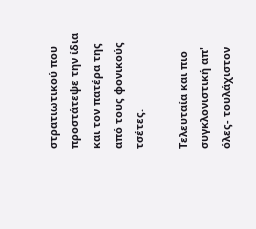στρατιωτικού που προστάτεψε την ίδια και τον πατέρα της από τους φονικούς τσέτες.

Τελευταία και πιο συγκλονιστική απ' όλες- τουλάχιστον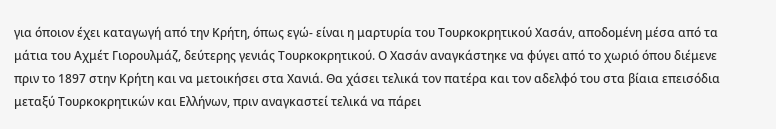για όποιον έχει καταγωγή από την Κρήτη, όπως εγώ- είναι η μαρτυρία του Τουρκοκρητικού Χασάν, αποδομένη μέσα από τα μάτια του Αχμέτ Γιορουλμάζ, δεύτερης γενιάς Τουρκοκρητικού. Ο Χασάν αναγκάστηκε να φύγει από το χωριό όπου διέμενε πριν το 1897 στην Κρήτη και να μετοικήσει στα Χανιά. Θα χάσει τελικά τον πατέρα και τον αδελφό του στα βίαια επεισόδια μεταξύ Τουρκοκρητικών και Ελλήνων, πριν αναγκαστεί τελικά να πάρει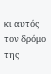κι αυτός τον δρόμο της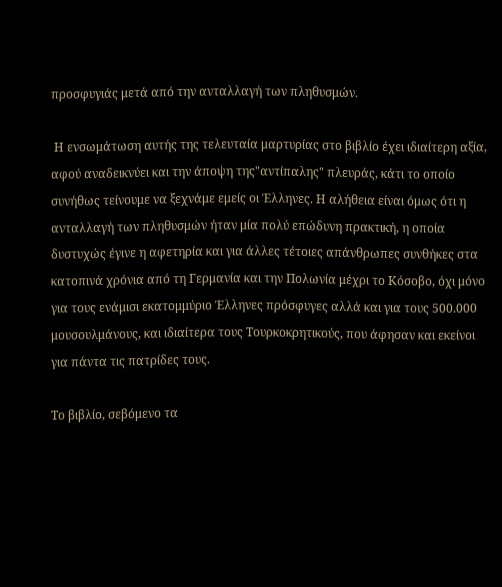προσφυγιάς μετά από την ανταλλαγή των πληθυσμών.

 Η ενσωμάτωση αυτής της τελευταία μαρτυρίας στο βιβλίο έχει ιδιαίτερη αξία, αφού αναδεικνύει και την άποψη της"αντίπαλης" πλευράς, κάτι το οποίο συνήθως τείνουμε να ξεχνάμε εμείς οι Έλληνες. Η αλήθεια είναι όμως ότι η ανταλλαγή των πληθυσμών ήταν μία πολύ επώδυνη πρακτική, η οποία δυστυχώς έγινε η αφετηρία και για άλλες τέτοιες απάνθρωπες συνθήκες στα κατοπινά χρόνια από τη Γερμανία και την Πολωνία μέχρι το Κόσοβο, όχι μόνο για τους ενάμισι εκατομμύριο Έλληνες πρόσφυγες αλλά και για τους 500.000 μουσουλμάνους, και ιδιαίτερα τους Τουρκοκρητικούς, που άφησαν και εκείνοι για πάντα τις πατρίδες τους.

Το βιβλίο, σεβόμενο τα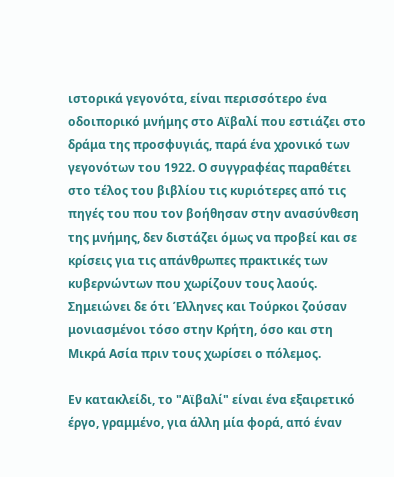ιστορικά γεγονότα, είναι περισσότερο ένα οδοιπορικό μνήμης στο Αϊβαλί που εστιάζει στο δράμα της προσφυγιάς, παρά ένα χρονικό των γεγονότων του 1922. Ο συγγραφέας παραθέτει στο τέλος του βιβλίου τις κυριότερες από τις πηγές του που τον βοήθησαν στην ανασύνθεση της μνήμης, δεν διστάζει όμως να προβεί και σε κρίσεις για τις απάνθρωπες πρακτικές των κυβερνώντων που χωρίζουν τους λαούς. Σημειώνει δε ότι Έλληνες και Τούρκοι ζούσαν μονιασμένοι τόσο στην Κρήτη, όσο και στη Μικρά Ασία πριν τους χωρίσει ο πόλεμος.

Εν κατακλείδι, το "Αϊβαλί" είναι ένα εξαιρετικό έργο, γραμμένο, για άλλη μία φορά, από έναν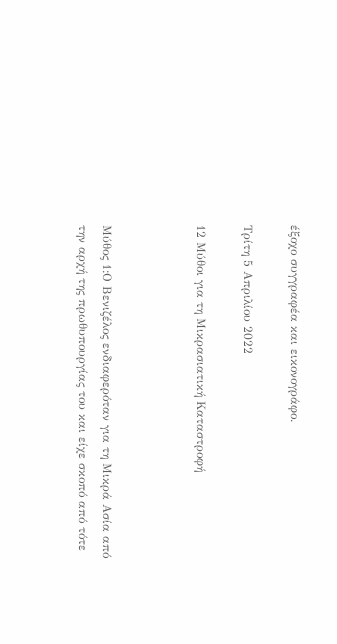έξοχο συγγραφέα και εικονογράφο.

Τρίτη 5 Απριλίου 2022

12 Μύθοι για τη Μικρασιατική Καταστροφή



Μύθος 1:Ο Βενιζέλος ενδιαφερόταν για τη Μικρά Ασία από την αρχή της πρωθυπουργίας του και είχε σκοπό από τότε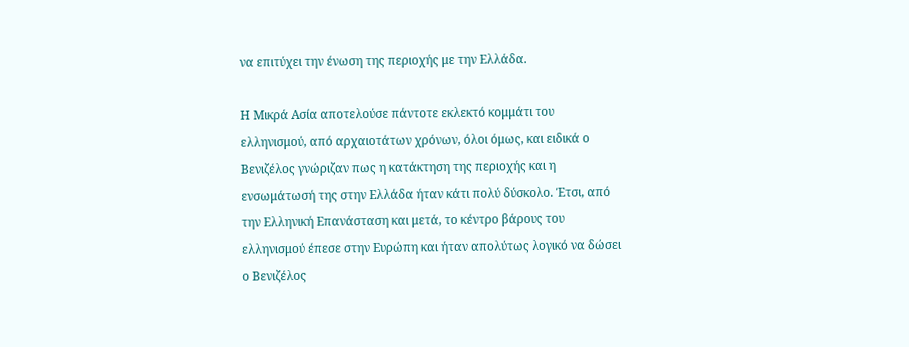να επιτύχει την ένωση της περιοχής με την Ελλάδα.

Η Μικρά Ασία αποτελούσε πάντοτε εκλεκτό κομμάτι του ελληνισμού, από αρχαιοτάτων χρόνων, όλοι όμως, και ειδικά ο Βενιζέλος γνώριζαν πως η κατάκτηση της περιοχής και η ενσωμάτωσή της στην Ελλάδα ήταν κάτι πολύ δύσκολο. Έτσι, από την Ελληνική Επανάσταση και μετά, το κέντρο βάρους του ελληνισμού έπεσε στην Ευρώπη και ήταν απολύτως λογικό να δώσει ο Βενιζέλος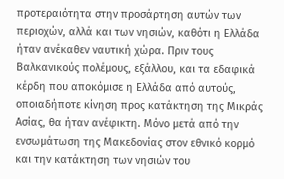προτεραιότητα στην προσάρτηση αυτών των περιοχών, αλλά και των νησιών, καθότι η Ελλάδα ήταν ανέκαθεν ναυτική χώρα. Πριν τους Βαλκανικούς πολέμους, εξάλλου, και τα εδαφικά κέρδη που αποκόμισε η Ελλάδα από αυτούς, οποιαδήποτε κίνηση προς κατάκτηση της Μικράς Ασίας, θα ήταν ανέφικτη. Μόνο μετά από την ενσωμάτωση της Μακεδονίας στον εθνικό κορμό και την κατάκτηση των νησιών του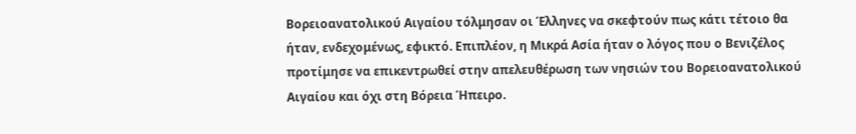Βορειοανατολικού Αιγαίου τόλμησαν οι Έλληνες να σκεφτούν πως κάτι τέτοιο θα ήταν, ενδεχομένως, εφικτό. Επιπλέον, η Μικρά Ασία ήταν ο λόγος που ο Βενιζέλος προτίμησε να επικεντρωθεί στην απελευθέρωση των νησιών του Βορειοανατολικού Αιγαίου και όχι στη Βόρεια Ήπειρο.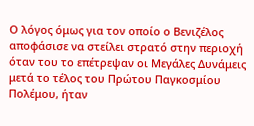Ο λόγος όμως για τον οποίο ο Βενιζέλος αποφάσισε να στείλει στρατό στην περιοχή όταν του το επέτρεψαν οι Μεγάλες Δυνάμεις μετά το τέλος του Πρώτου Παγκοσμίου Πολέμου, ήταν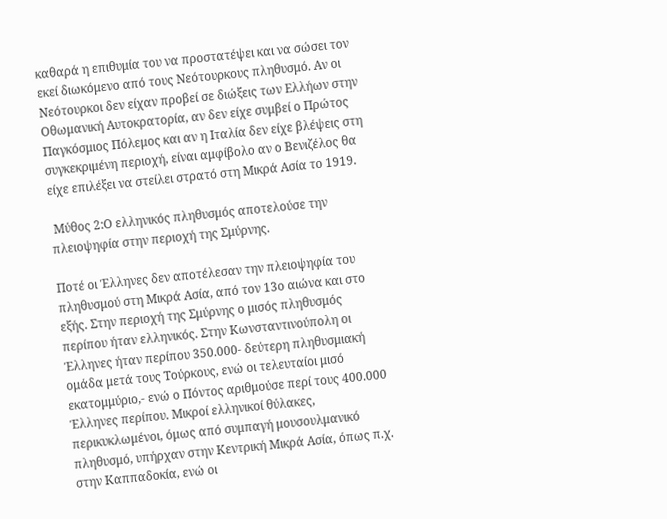καθαρά η επιθυμία του να προστατέψει και να σώσει τον εκεί διωκόμενο από τους Νεότουρκους πληθυσμό. Αν οι Νεότουρκοι δεν είχαν προβεί σε διώξεις των Ελλήων στην Οθωμανική Αυτοκρατορία, αν δεν είχε συμβεί ο Πρώτος Παγκόσμιος Πόλεμος και αν η Ιταλία δεν είχε βλέψεις στη συγκεκριμένη περιοχή, είναι αμφίβολο αν ο Βενιζέλος θα είχε επιλέξει να στείλει στρατό στη Μικρά Ασία το 1919.

 Μύθος 2:Ο ελληνικός πληθυσμός αποτελούσε την πλειοψηφία στην περιοχή της Σμύρνης.

Ποτέ οι Έλληνες δεν αποτέλεσαν την πλειοψηφία του πληθυσμού στη Μικρά Ασία, από τον 13ο αιώνα και στο εξής. Στην περιοχή της Σμύρνης ο μισός πληθυσμός περίπου ήταν ελληνικός. Στην Κωνσταντινούπολη οι Έλληνες ήταν περίπου 350.000- δεύτερη πληθυσμιακή ομάδα μετά τους Τούρκους, ενώ οι τελευταίοι μισό εκατομμύριο,- ενώ ο Πόντος αριθμούσε περί τους 400.000 Έλληνες περίπου. Μικροί ελληνικοί θύλακες, περικυκλωμένοι, όμως από συμπαγή μουσουλμανικό πληθυσμό, υπήρχαν στην Κεντρική Μικρά Ασία, όπως π.χ. στην Καππαδοκία, ενώ οι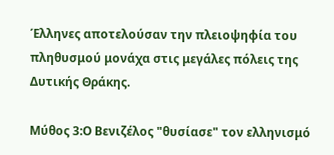Έλληνες αποτελούσαν την πλειοψηφία του πληθυσμού μονάχα στις μεγάλες πόλεις της Δυτικής Θράκης.

Μύθος 3:Ο Βενιζέλος "θυσίασε" τον ελληνισμό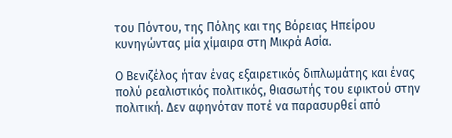του Πόντου, της Πόλης και της Βόρειας Ηπείρου κυνηγώντας μία χίμαιρα στη Μικρά Ασία.

Ο Βενιζέλος ήταν ένας εξαιρετικός διπλωμάτης και ένας πολύ ρεαλιστικός πολιτικός, θιασωτής του εφικτού στην πολιτική. Δεν αφηνόταν ποτέ να παρασυρθεί από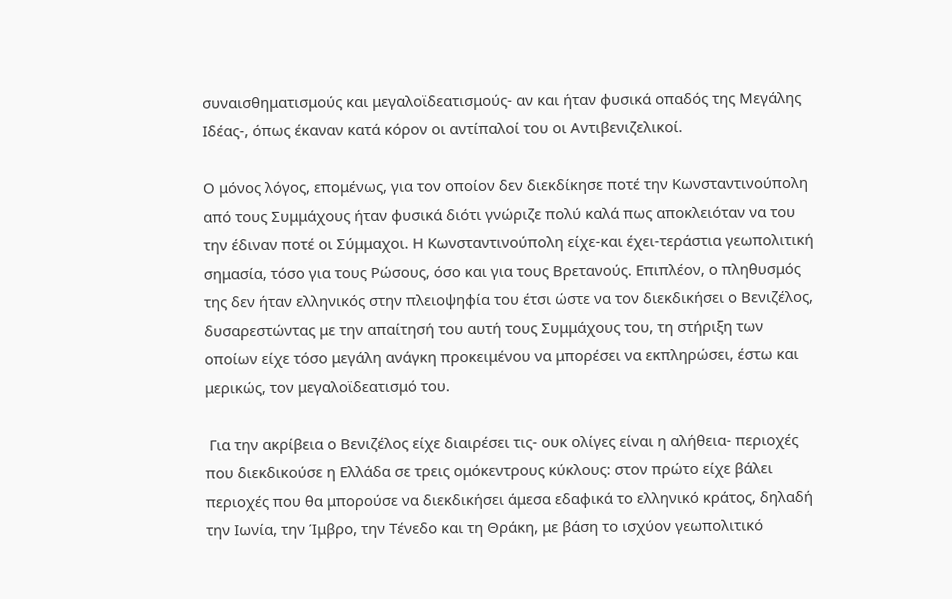συναισθηματισμούς και μεγαλοϊδεατισμούς- αν και ήταν φυσικά οπαδός της Μεγάλης Ιδέας-, όπως έκαναν κατά κόρον οι αντίπαλοί του οι Αντιβενιζελικοί.

Ο μόνος λόγος, επομένως, για τον οποίον δεν διεκδίκησε ποτέ την Κωνσταντινούπολη από τους Συμμάχους ήταν φυσικά διότι γνώριζε πολύ καλά πως αποκλειόταν να του την έδιναν ποτέ οι Σύμμαχοι. Η Κωνσταντινούπολη είχε-και έχει-τεράστια γεωπολιτική σημασία, τόσο για τους Ρώσους, όσο και για τους Βρετανούς. Επιπλέον, ο πληθυσμός της δεν ήταν ελληνικός στην πλειοψηφία του έτσι ώστε να τον διεκδικήσει ο Βενιζέλος, δυσαρεστώντας με την απαίτησή του αυτή τους Συμμάχους του, τη στήριξη των οποίων είχε τόσο μεγάλη ανάγκη προκειμένου να μπορέσει να εκπληρώσει, έστω και μερικώς, τον μεγαλοϊδεατισμό του.

 Για την ακρίβεια ο Βενιζέλος είχε διαιρέσει τις- ουκ ολίγες είναι η αλήθεια- περιοχές που διεκδικούσε η Ελλάδα σε τρεις ομόκεντρους κύκλους: στον πρώτο είχε βάλει περιοχές που θα μπορούσε να διεκδικήσει άμεσα εδαφικά το ελληνικό κράτος, δηλαδή την Ιωνία, την Ίμβρο, την Τένεδο και τη Θράκη, με βάση το ισχύον γεωπολιτικό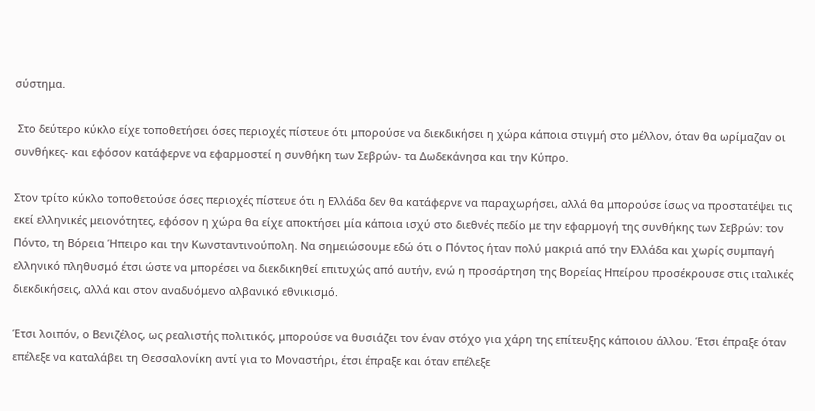σύστημα.

 Στο δεύτερο κύκλο είχε τοποθετήσει όσες περιοχές πίστευε ότι μπορούσε να διεκδικήσει η χώρα κάποια στιγμή στο μέλλον, όταν θα ωρίμαζαν οι συνθήκες- και εφόσον κατάφερνε να εφαρμοστεί η συνθήκη των Σεβρών- τα Δωδεκάνησα και την Κύπρο.

Στον τρίτο κύκλο τοποθετούσε όσες περιοχές πίστευε ότι η Ελλάδα δεν θα κατάφερνε να παραχωρήσει, αλλά θα μπορούσε ίσως να προστατέψει τις εκεί ελληνικές μειονότητες, εφόσον η χώρα θα είχε αποκτήσει μία κάποια ισχύ στο διεθνές πεδίο με την εφαρμογή της συνθήκης των Σεβρών: τον Πόντο, τη Βόρεια Ήπειρο και την Κωνσταντινούπολη. Να σημειώσουμε εδώ ότι ο Πόντος ήταν πολύ μακριά από την Ελλάδα και χωρίς συμπαγή ελληνικό πληθυσμό έτσι ώστε να μπορέσει να διεκδικηθεί επιτυχώς από αυτήν, ενώ η προσάρτηση της Βορείας Ηπείρου προσέκρουσε στις ιταλικές διεκδικήσεις, αλλά και στον αναδυόμενο αλβανικό εθνικισμό.

Έτσι λοιπόν, ο Βενιζέλος, ως ρεαλιστής πολιτικός, μπορούσε να θυσιάζει τον έναν στόχο για χάρη της επίτευξης κάποιου άλλου. Έτσι έπραξε όταν επέλεξε να καταλάβει τη Θεσσαλονίκη αντί για το Μοναστήρι, έτσι έπραξε και όταν επέλεξε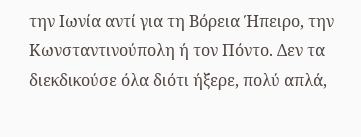την Ιωνία αντί για τη Βόρεια Ήπειρο, την Κωνσταντινούπολη ή τον Πόντο. Δεν τα διεκδικούσε όλα διότι ήξερε, πολύ απλά,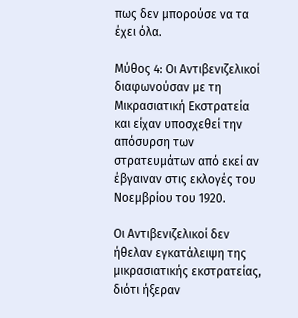πως δεν μπορούσε να τα έχει όλα.

Μύθος 4: Οι Αντιβενιζελικοί διαφωνούσαν με τη Μικρασιατική Εκστρατεία και είχαν υποσχεθεί την απόσυρση των στρατευμάτων από εκεί αν έβγαιναν στις εκλογές του Νοεμβρίου του 1920.

Οι Αντιβενιζελικοί δεν ήθελαν εγκατάλειψη της μικρασιατικής εκστρατείας, διότι ήξεραν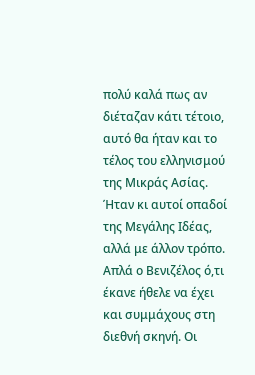πολύ καλά πως αν διέταζαν κάτι τέτοιο, αυτό θα ήταν και το τέλος του ελληνισμού της Μικράς Ασίας. Ήταν κι αυτοί οπαδοί της Μεγάλης Ιδέας, αλλά με άλλον τρόπο. Απλά ο Βενιζέλος ό,τι έκανε ήθελε να έχει και συμμάχους στη διεθνή σκηνή. Οι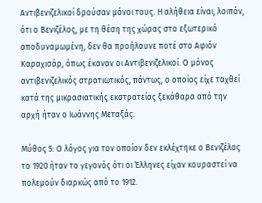Αντιβενιζελικοί δρούσαν μόνοι τους. Η αλήθεια είναι, λοιπόν, ότι ο Βενιζέλος, με τη θέση της χώρας στο εξωτερικό αποδυναμωμένη, δεν θα προήλαυνε ποτέ στο Αφιόν Καραχισάρ, όπως έκαναν οι Αντιβενιζελικοί. Ο μόνος αντιβενιζελικός στρατιωτικός, πάντως, ο οποίος είχε ταχθεί κατά της μικρασιατικής εκστρατείας ξεκάθαρα από την αρχή ήταν ο Ιωάννης Μεταξάς.

Μύθος 5: Ο λόγος για τον οποίον δεν εκλέχτηκε ο Βενιζέλος το 1920 ήταν το γεγονός ότι οι Έλληνες είχαν κουραστεί να πολεμούν διαρκώς από το 1912.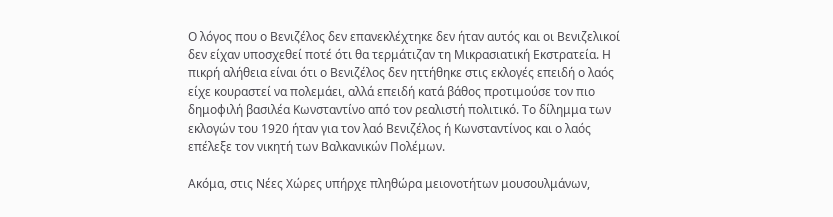Ο λόγος που ο Βενιζέλος δεν επανεκλέχτηκε δεν ήταν αυτός και οι Βενιζελικοί δεν είχαν υποσχεθεί ποτέ ότι θα τερμάτιζαν τη Μικρασιατική Εκστρατεία. Η πικρή αλήθεια είναι ότι ο Βενιζέλος δεν ηττήθηκε στις εκλογές επειδή ο λαός είχε κουραστεί να πολεμάει, αλλά επειδή κατά βάθος προτιμούσε τον πιο δημοφιλή βασιλέα Κωνσταντίνο από τον ρεαλιστή πολιτικό. Το δίλημμα των εκλογών του 1920 ήταν για τον λαό Βενιζέλος ή Κωνσταντίνος και ο λαός επέλεξε τον νικητή των Βαλκανικών Πολέμων.

Ακόμα, στις Νέες Χώρες υπήρχε πληθώρα μειονοτήτων μουσουλμάνων,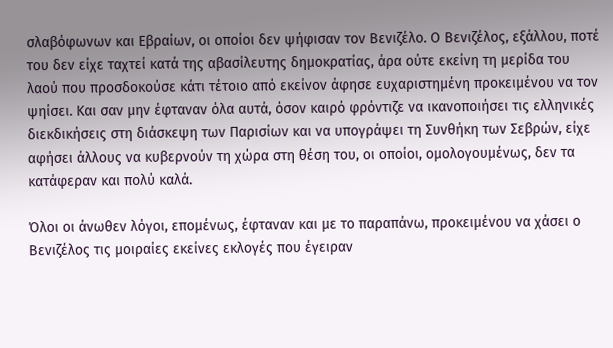σλαβόφωνων και Εβραίων, οι οποίοι δεν ψήφισαν τον Βενιζέλο. Ο Βενιζέλος, εξάλλου, ποτέ του δεν είχε ταχτεί κατά της αβασίλευτης δημοκρατίας, άρα ούτε εκείνη τη μερίδα του λαού που προσδοκούσε κάτι τέτοιο από εκείνον άφησε ευχαριστημένη προκειμένου να τον ψηίσει. Και σαν μην έφταναν όλα αυτά, όσον καιρό φρόντιζε να ικανοποιήσει τις ελληνικές διεκδικήσεις στη διάσκεψη των Παρισίων και να υπογράψει τη Συνθήκη των Σεβρών, είχε αφήσει άλλους να κυβερνούν τη χώρα στη θέση του, οι οποίοι, ομολογουμένως, δεν τα κατάφεραν και πολύ καλά.

Όλοι οι άνωθεν λόγοι, επομένως, έφταναν και με το παραπάνω, προκειμένου να χάσει ο Βενιζέλος τις μοιραίες εκείνες εκλογές που έγειραν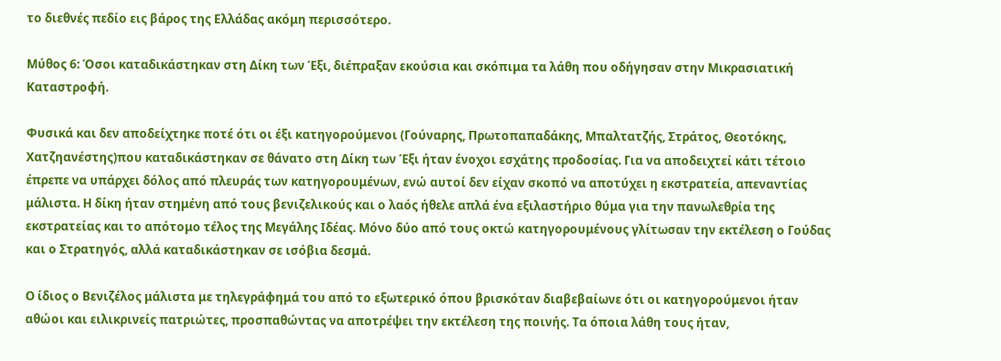το διεθνές πεδίο εις βάρος της Ελλάδας ακόμη περισσότερο.

Μύθος 6: Όσοι καταδικάστηκαν στη Δίκη των Έξι, διέπραξαν εκούσια και σκόπιμα τα λάθη που οδήγησαν στην Μικρασιατική Καταστροφή.

Φυσικά και δεν αποδείχτηκε ποτέ ότι οι έξι κατηγορούμενοι (Γούναρης, Πρωτοπαπαδάκης, Μπαλτατζής, Στράτος, Θεοτόκης, Χατζηανέστης)που καταδικάστηκαν σε θάνατο στη Δίκη των Έξι ήταν ένοχοι εσχάτης προδοσίας. Για να αποδειχτεί κάτι τέτοιο έπρεπε να υπάρχει δόλος από πλευράς των κατηγορουμένων, ενώ αυτοί δεν είχαν σκοπό να αποτύχει η εκστρατεία, απεναντίας μάλιστα. Η δίκη ήταν στημένη από τους βενιζελικούς και ο λαός ήθελε απλά ένα εξιλαστήριο θύμα για την πανωλεθρία της εκστρατείας και το απότομο τέλος της Μεγάλης Ιδέας. Μόνο δύο από τους οκτώ κατηγορουμένους γλίτωσαν την εκτέλεση ο Γούδας και ο Στρατηγός, αλλά καταδικάστηκαν σε ισόβια δεσμά.

Ο ίδιος ο Βενιζέλος μάλιστα με τηλεγράφημά του από το εξωτερικό όπου βρισκόταν διαβεβαίωνε ότι οι κατηγορούμενοι ήταν αθώοι και ειλικρινείς πατριώτες, προσπαθώντας να αποτρέψει την εκτέλεση της ποινής. Τα όποια λάθη τους ήταν,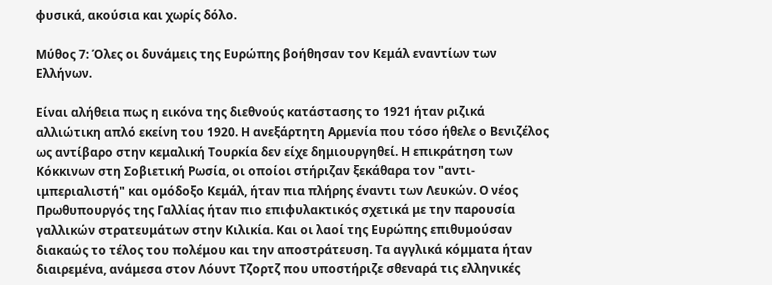φυσικά, ακούσια και χωρίς δόλο.

Μύθος 7: Όλες οι δυνάμεις της Ευρώπης βοήθησαν τον Κεμάλ εναντίων των Ελλήνων.

Είναι αλήθεια πως η εικόνα της διεθνούς κατάστασης το 1921 ήταν ριζικά αλλιώτικη απλό εκείνη του 1920. Η ανεξάρτητη Αρμενία που τόσο ήθελε ο Βενιζέλος ως αντίβαρο στην κεμαλική Τουρκία δεν είχε δημιουργηθεί. Η επικράτηση των Κόκκινων στη Σοβιετική Ρωσία, οι οποίοι στήριζαν ξεκάθαρα τον "αντι-ιμπεριαλιστή" και ομόδοξο Κεμάλ, ήταν πια πλήρης έναντι των Λευκών. Ο νέος Πρωθυπουργός της Γαλλίας ήταν πιο επιφυλακτικός σχετικά με την παρουσία γαλλικών στρατευμάτων στην Κιλικία. Και οι λαοί της Ευρώπης επιθυμούσαν διακαώς το τέλος του πολέμου και την αποστράτευση. Τα αγγλικά κόμματα ήταν διαιρεμένα, ανάμεσα στον Λόυντ Τζορτζ που υποστήριζε σθεναρά τις ελληνικές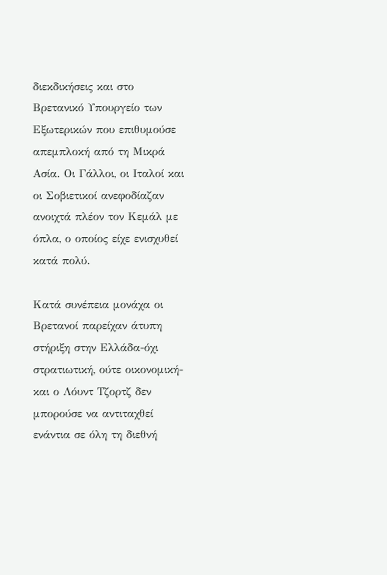διεκδικήσεις και στο Βρετανικό Υπουργείο των Εξωτερικών που επιθυμούσε απεμπλοκή από τη Μικρά Ασία. Οι Γάλλοι, οι Ιταλοί και οι Σοβιετικοί ανεφοδίαζαν ανοιχτά πλέον τον Κεμάλ με όπλα, ο οποίος είχε ενισχυθεί κατά πολύ.

Κατά συνέπεια μονάχα οι Βρετανοί παρείχαν άτυπη στήριξη στην Ελλάδα-όχι στρατιωτική, ούτε οικονομική- και ο Λόυντ Τζορτζ δεν μπορούσε να αντιταχθεί ενάντια σε όλη τη διεθνή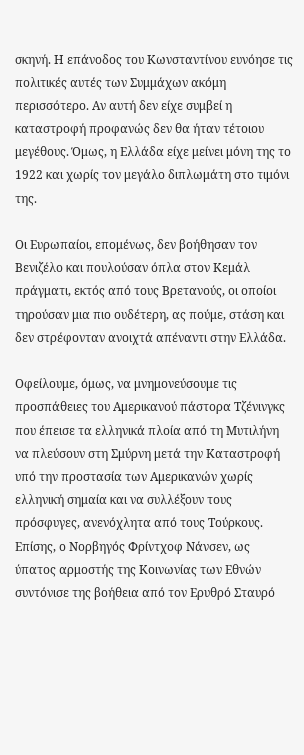σκηνή. Η επάνοδος του Κωνσταντίνου ευνόησε τις πολιτικές αυτές των Συμμάχων ακόμη περισσότερο. Αν αυτή δεν είχε συμβεί η καταστροφή προφανώς δεν θα ήταν τέτοιου μεγέθους. Όμως, η Ελλάδα είχε μείνει μόνη της το 1922 και χωρίς τον μεγάλο διπλωμάτη στο τιμόνι της.

Οι Ευρωπαίοι, επομένως, δεν βοήθησαν τον Βενιζέλο και πουλούσαν όπλα στον Κεμάλ πράγματι, εκτός από τους Βρετανούς, οι οποίοι τηρούσαν μια πιο ουδέτερη, ας πούμε, στάση και δεν στρέφονταν ανοιχτά απέναντι στην Ελλάδα.

Οφείλουμε, όμως, να μνημονεύσουμε τις προσπάθειες του Αμερικανού πάστορα Τζένινγκς που έπεισε τα ελληνικά πλοία από τη Μυτιλήνη να πλεύσουν στη Σμύρνη μετά την Καταστροφή υπό την προστασία των Αμερικανών χωρίς ελληνική σημαία και να συλλέξουν τους πρόσφυγες, ανενόχλητα από τους Τούρκους. Επίσης, ο Νορβηγός Φρίντχοφ Νάνσεν, ως ύπατος αρμοστής της Κοινωνίας των Εθνών συντόνισε της βοήθεια από τον Ερυθρό Σταυρό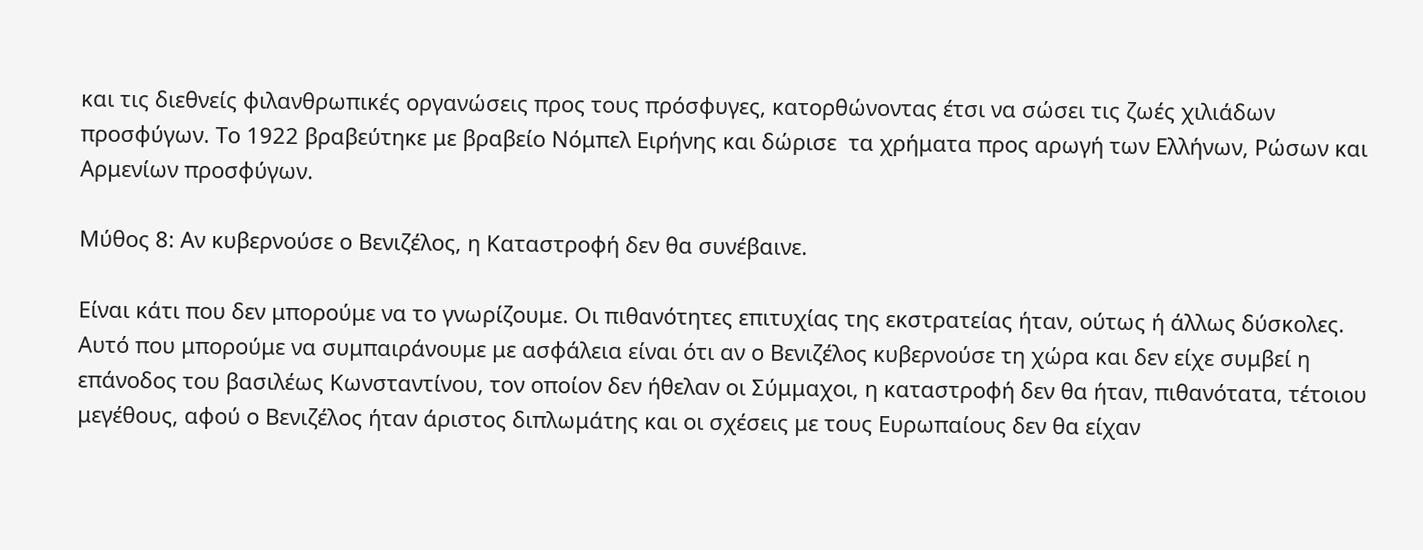και τις διεθνείς φιλανθρωπικές οργανώσεις προς τους πρόσφυγες, κατορθώνοντας έτσι να σώσει τις ζωές χιλιάδων προσφύγων. Το 1922 βραβεύτηκε με βραβείο Νόμπελ Ειρήνης και δώρισε  τα χρήματα προς αρωγή των Ελλήνων, Ρώσων και Αρμενίων προσφύγων.

Μύθος 8: Αν κυβερνούσε ο Βενιζέλος, η Καταστροφή δεν θα συνέβαινε.

Είναι κάτι που δεν μπορούμε να το γνωρίζουμε. Οι πιθανότητες επιτυχίας της εκστρατείας ήταν, ούτως ή άλλως δύσκολες. Αυτό που μπορούμε να συμπαιράνουμε με ασφάλεια είναι ότι αν ο Βενιζέλος κυβερνούσε τη χώρα και δεν είχε συμβεί η επάνοδος του βασιλέως Κωνσταντίνου, τον οποίον δεν ήθελαν οι Σύμμαχοι, η καταστροφή δεν θα ήταν, πιθανότατα, τέτοιου μεγέθους, αφού ο Βενιζέλος ήταν άριστος διπλωμάτης και οι σχέσεις με τους Ευρωπαίους δεν θα είχαν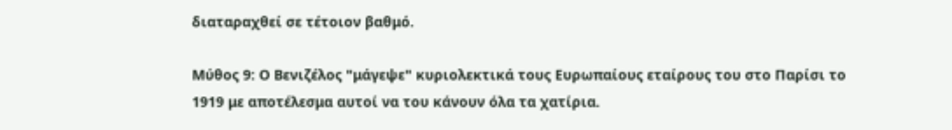διαταραχθεί σε τέτοιον βαθμό.

Μύθος 9: Ο Βενιζέλος "μάγεψε" κυριολεκτικά τους Ευρωπαίους εταίρους του στο Παρίσι το 1919 με αποτέλεσμα αυτοί να του κάνουν όλα τα χατίρια.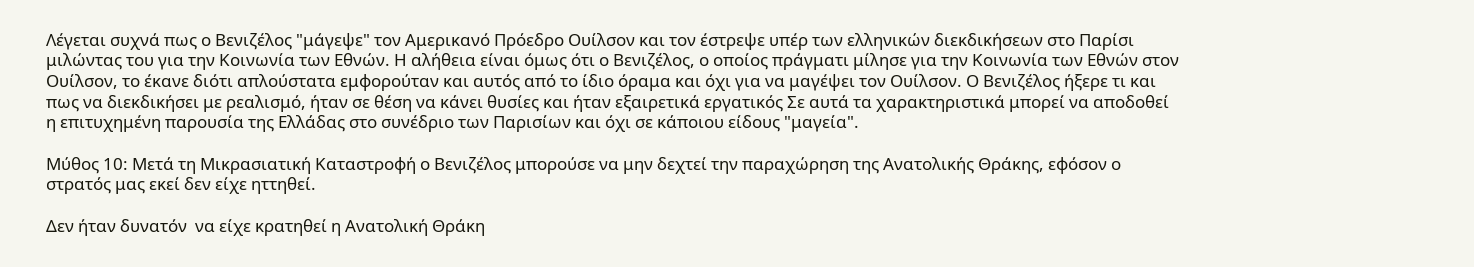Λέγεται συχνά πως ο Βενιζέλος "μάγεψε" τον Αμερικανό Πρόεδρο Ουίλσον και τον έστρεψε υπέρ των ελληνικών διεκδικήσεων στο Παρίσι μιλώντας του για την Κοινωνία των Εθνών. Η αλήθεια είναι όμως ότι ο Βενιζέλος, ο οποίος πράγματι μίλησε για την Κοινωνία των Εθνών στον Ουίλσον, το έκανε διότι απλούστατα εμφορούταν και αυτός από το ίδιο όραμα και όχι για να μαγέψει τον Ουίλσον. Ο Βενιζέλος ήξερε τι και πως να διεκδικήσει με ρεαλισμό, ήταν σε θέση να κάνει θυσίες και ήταν εξαιρετικά εργατικός Σε αυτά τα χαρακτηριστικά μπορεί να αποδοθεί η επιτυχημένη παρουσία της Ελλάδας στο συνέδριο των Παρισίων και όχι σε κάποιου είδους "μαγεία".

Μύθος 10: Μετά τη Μικρασιατική Καταστροφή ο Βενιζέλος μπορούσε να μην δεχτεί την παραχώρηση της Ανατολικής Θράκης, εφόσον ο στρατός μας εκεί δεν είχε ηττηθεί.

Δεν ήταν δυνατόν  να είχε κρατηθεί η Ανατολική Θράκη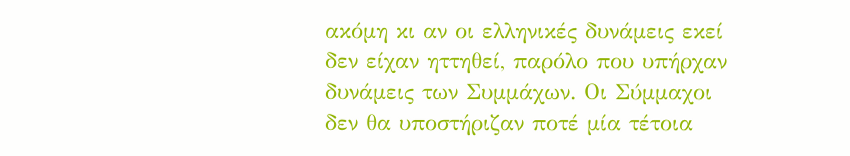ακόμη κι αν οι ελληνικές δυνάμεις εκεί δεν είχαν ηττηθεί, παρόλο που υπήρχαν δυνάμεις των Συμμάχων. Οι Σύμμαχοι δεν θα υποστήριζαν ποτέ μία τέτοια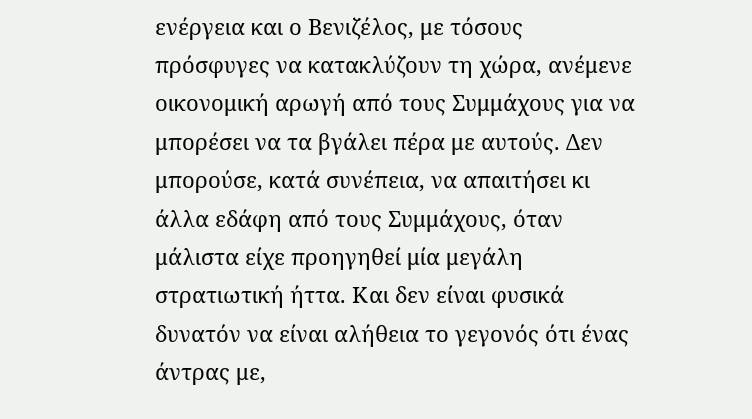ενέργεια και ο Βενιζέλος, με τόσους πρόσφυγες να κατακλύζουν τη χώρα, ανέμενε οικονομική αρωγή από τους Συμμάχους για να μπορέσει να τα βγάλει πέρα με αυτούς. Δεν μπορούσε, κατά συνέπεια, να απαιτήσει κι άλλα εδάφη από τους Συμμάχους, όταν μάλιστα είχε προηγηθεί μία μεγάλη στρατιωτική ήττα. Και δεν είναι φυσικά δυνατόν να είναι αλήθεια το γεγονός ότι ένας άντρας με,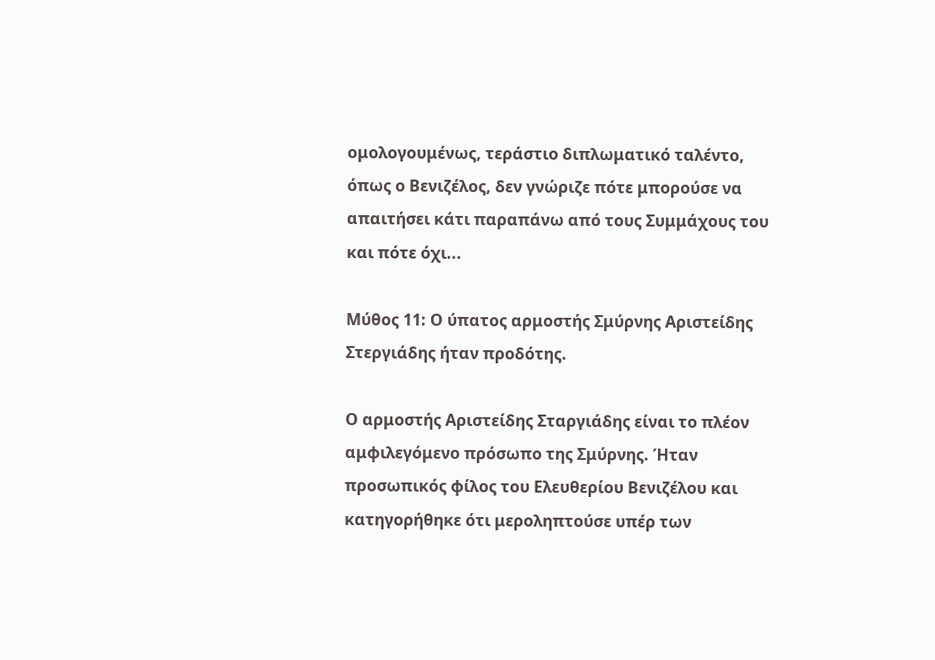ομολογουμένως, τεράστιο διπλωματικό ταλέντο, όπως ο Βενιζέλος, δεν γνώριζε πότε μπορούσε να απαιτήσει κάτι παραπάνω από τους Συμμάχους του και πότε όχι...

Μύθος 11: Ο ύπατος αρμοστής Σμύρνης Αριστείδης Στεργιάδης ήταν προδότης.

Ο αρμοστής Αριστείδης Σταργιάδης είναι το πλέον αμφιλεγόμενο πρόσωπο της Σμύρνης. Ήταν προσωπικός φίλος του Ελευθερίου Βενιζέλου και κατηγορήθηκε ότι μεροληπτούσε υπέρ των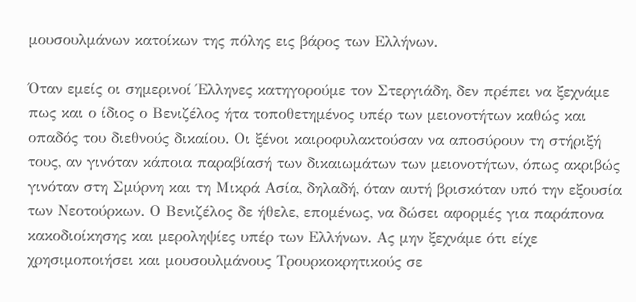μουσουλμάνων κατοίκων της πόλης εις βάρος των Ελλήνων.

Όταν εμείς οι σημερινοί Έλληνες κατηγορούμε τον Στεργιάδη, δεν πρέπει να ξεχνάμε πως και ο ίδιος ο Βενιζέλος ήτα τοποθετημένος υπέρ των μειονοτήτων καθώς και οπαδός του διεθνούς δικαίου. Οι ξένοι καιροφυλακτούσαν να αποσύρουν τη στήριξή τους, αν γινόταν κάποια παραβίασή των δικαιωμάτων των μειονοτήτων, όπως ακριβώς γινόταν στη Σμύρνη και τη Μικρά Ασία, δηλαδή, όταν αυτή βρισκόταν υπό την εξουσία των Νεοτούρκων. Ο Βενιζέλος δε ήθελε, επομένως, να δώσει αφορμές για παράπονα κακοδιοίκησης και μεροληψίες υπέρ των Ελλήνων. Ας μην ξεχνάμε ότι είχε χρησιμοποιήσει και μουσουλμάνους Τρουρκοκρητικούς σε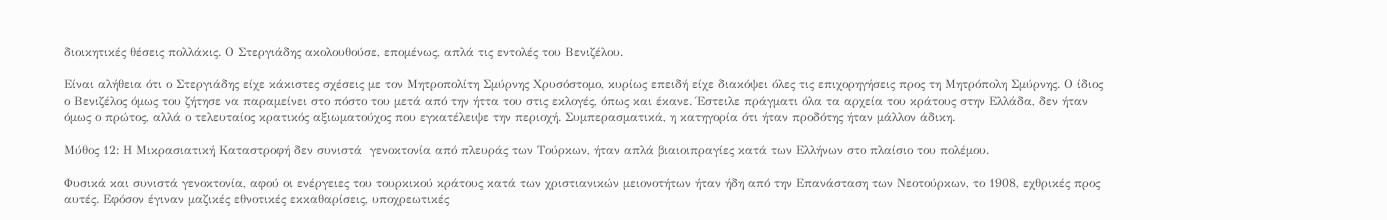διοικητικές θέσεις πολλάκις. Ο Στεργιάδης ακολουθούσε, επομένως, απλά τις εντολές του Βενιζέλου.

Είναι αλήθεια ότι ο Στεργιάδης είχε κάκιστες σχέσεις με τον Μητροπολίτη Σμύρνης Χρυσόστομο, κυρίως επειδή είχε διακόψει όλες τις επιχορηγήσεις προς τη Μητρόπολη Σμύρνης. Ο ίδιος ο Βενιζέλος όμως του ζήτησε να παραμείνει στο πόστο του μετά από την ήττα του στις εκλογές, όπως και έκανε. Έστειλε πράγματι όλα τα αρχεία του κράτους στην Ελλάδα, δεν ήταν όμως ο πρώτος, αλλά ο τελευταίος κρατικός αξιωματούχος που εγκατέλειψε την περιοχή. Συμπερασματικά, η κατηγορία ότι ήταν προδότης ήταν μάλλον άδικη.

Μύθος 12: Η Μικρασιατική Καταστροφή δεν συνιστά  γενοκτονία από πλευράς των Τούρκων, ήταν απλά βιαιοιπραγίες κατά των Ελλήνων στο πλαίσιο του πολέμου.

Φυσικά και συνιστά γενοκτονία, αφού οι ενέργειες του τουρκικού κράτους κατά των χριστιανικών μειονοτήτων ήταν ήδη από την Επανάσταση των Νεοτούρκων, το 1908, εχθρικές προς αυτές. Εφόσον έγιναν μαζικές εθνοτικές εκκαθαρίσεις, υποχρεωτικές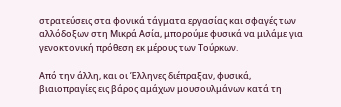στρατεύσεις στα φονικά τάγματα εργασίας και σφαγές των αλλόδοξων στη Μικρά Ασία, μπορούμε φυσικά να μιλάμε για γενοκτονική πρόθεση εκ μέρους των Τούρκων.

Από την άλλη, και οι Έλληνες διέπραξαν, φυσικά, βιαιοπραγίες εις βάρος αμάχων μουσουλμάνων κατά τη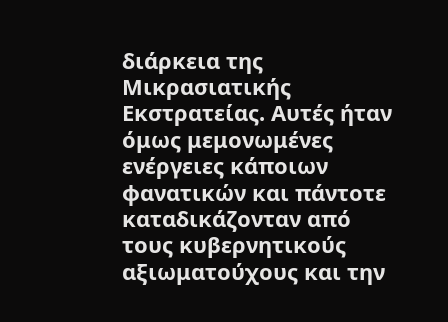διάρκεια της Μικρασιατικής Εκστρατείας. Αυτές ήταν όμως μεμονωμένες ενέργειες κάποιων φανατικών και πάντοτε καταδικάζονταν από τους κυβερνητικούς αξιωματούχους και την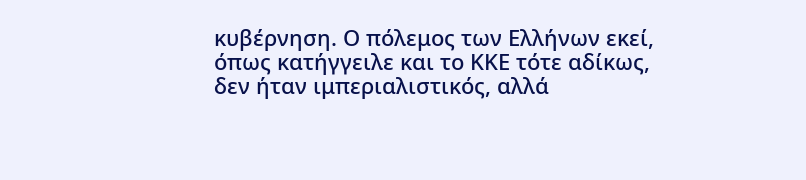κυβέρνηση. Ο πόλεμος των Ελλήνων εκεί, όπως κατήγγειλε και το ΚΚΕ τότε αδίκως, δεν ήταν ιμπεριαλιστικός, αλλά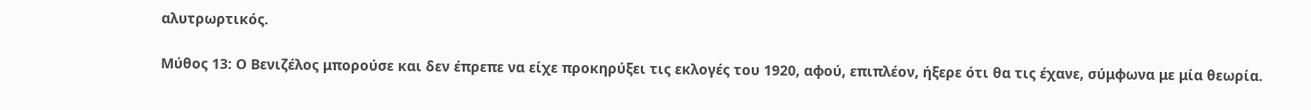αλυτρωρτικός.

Μύθος 13: Ο Βενιζέλος μπορούσε και δεν έπρεπε να είχε προκηρύξει τις εκλογές του 1920, αφού, επιπλέον, ήξερε ότι θα τις έχανε, σύμφωνα με μία θεωρία.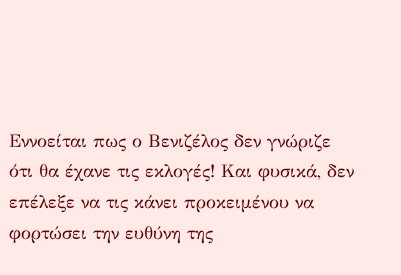Εννοείται πως ο Βενιζέλος δεν γνώριζε ότι θα έχανε τις εκλογές! Και φυσικά, δεν επέλεξε να τις κάνει προκειμένου να φορτώσει την ευθύνη της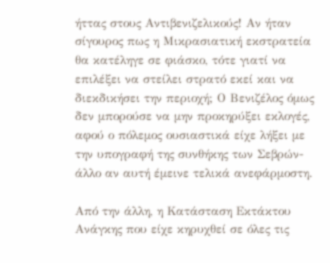ήττας στους Αντιβενιζελικούς! Αν ήταν σίγουρος πως η Μικρασιατική εκστρατεία θα κατέληγε σε φιάσκο, τότε γιατί να επιλέξει να στείλει στρατό εκεί και να διεκδικήσει την περιοχή; Ο Βενιζέλος όμως δεν μπορούσε να μην προκηρύξει εκλογές, αφού ο πόλεμος ουσιαστικά είχε λήξει με την υπογραφή της συνθήκης των Σεβρών- άλλο αν αυτή έμεινε τελικά ανεφάρμοστη.

Από την άλλη, η Κατάσταση Εκτάκτου Ανάγκης που είχε κηρυχθεί σε όλες τις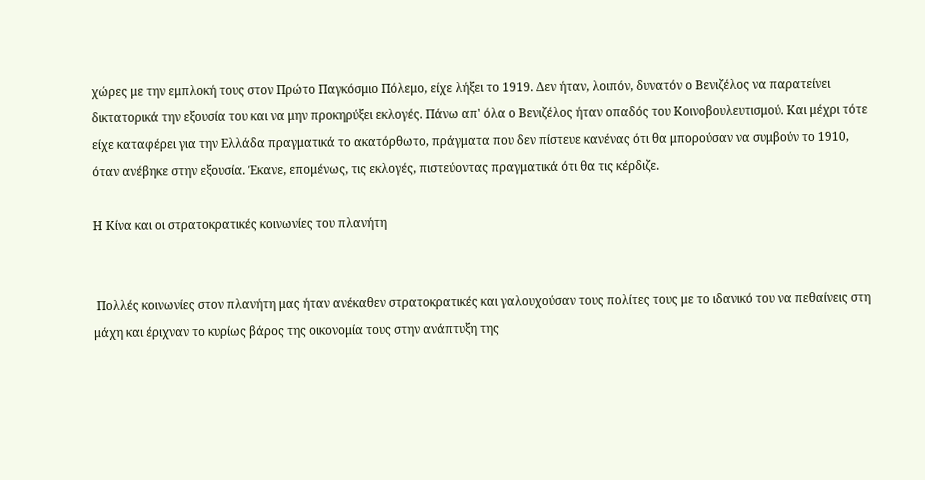χώρες με την εμπλοκή τους στον Πρώτο Παγκόσμιο Πόλεμο, είχε λήξει το 1919. Δεν ήταν, λοιπόν, δυνατόν ο Βενιζέλος να παρατείνει δικτατορικά την εξουσία του και να μην προκηρύξει εκλογές. Πάνω απ' όλα ο Βενιζέλος ήταν οπαδός του Κοινοβουλευτισμού. Και μέχρι τότε είχε καταφέρει για την Ελλάδα πραγματικά το ακατόρθωτο, πράγματα που δεν πίστευε κανένας ότι θα μπορούσαν να συμβούν το 1910, όταν ανέβηκε στην εξουσία. Έκανε, επομένως, τις εκλογές, πιστεύοντας πραγματικά ότι θα τις κέρδιζε.

Η Κίνα και οι στρατοκρατικές κοινωνίες του πλανήτη


 Πολλές κοινωνίες στον πλανήτη μας ήταν ανέκαθεν στρατοκρατικές και γαλουχούσαν τους πολίτες τους με το ιδανικό του να πεθαίνεις στη μάχη και έριχναν το κυρίως βάρος της οικονομία τους στην ανάπτυξη της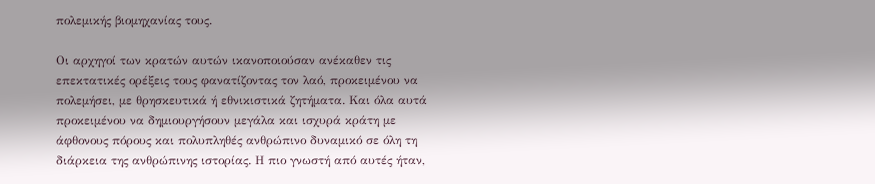πολεμικής βιομηχανίας τους.

Οι αρχηγοί των κρατών αυτών ικανοποιούσαν ανέκαθεν τις επεκτατικές ορέξεις τους φανατίζοντας τον λαό, προκειμένου να πολεμήσει, με θρησκευτικά ή εθνικιστικά ζητήματα. Και όλα αυτά προκειμένου να δημιουργήσουν μεγάλα και ισχυρά κράτη με άφθονους πόρους και πολυπληθές ανθρώπινο δυναμικό σε όλη τη διάρκεια της ανθρώπινης ιστορίας. Η πιο γνωστή από αυτές ήταν,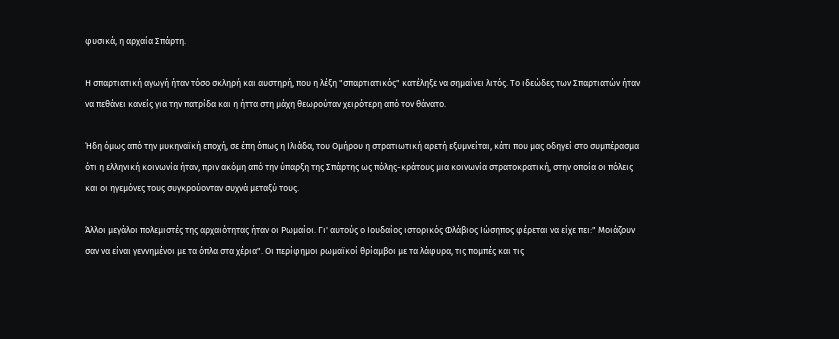φυσικά, η αρχαία Σπάρτη.

Η σπαρτιατική αγωγή ήταν τόσο σκληρή και αυστηρή, που η λέξη "σπαρτιατικός" κατέληξε να σημαίνει λιτός. Το ιδεώδες των Σπαρτιατών ήταν να πεθάνει κανείς για την πατρίδα και η ήττα στη μάχη θεωρούταν χειρότερη από τον θάνατο.

Ήδη όμως από την μυκηναϊκή εποχή, σε έπη όπως η Ιλιάδα, του Ομήρου η στρατιωτική αρετή εξυμνείται, κάτι που μας οδηγεί στο συμπέρασμα ότι η ελληνική κοινωνία ήταν, πριν ακόμη από την ύπαρξη της Σπάρτης ως πόλης-κράτους μια κοινωνία στρατοκρατική, στην οποία οι πόλεις και οι ηγεμόνες τους συγκρούονταν συχνά μεταξύ τους.

Άλλοι μεγάλοι πολεμιστές της αρχαιότητας ήταν οι Ρωμαίοι. Γι' αυτούς ο Ιουδαίος ιστορικός Φλάβιος Ιώσηπος φέρεται να είχε πει:" Μοιάζουν σαν να είναι γεννημένοι με τα όπλα στα χέρια". Οι περίφημοι ρωμαϊκοί θρίαμβοι με τα λάφυρα, τις πομπές και τις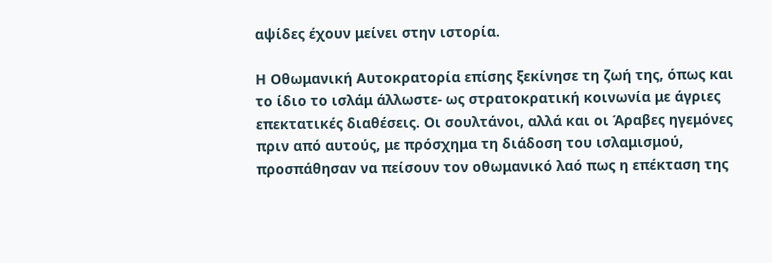αψίδες έχουν μείνει στην ιστορία.

Η Οθωμανική Αυτοκρατορία επίσης ξεκίνησε τη ζωή της, όπως και το ίδιο το ισλάμ άλλωστε- ως στρατοκρατική κοινωνία με άγριες επεκτατικές διαθέσεις. Οι σουλτάνοι, αλλά και οι Άραβες ηγεμόνες πριν από αυτούς, με πρόσχημα τη διάδοση του ισλαμισμού, προσπάθησαν να πείσουν τον οθωμανικό λαό πως η επέκταση της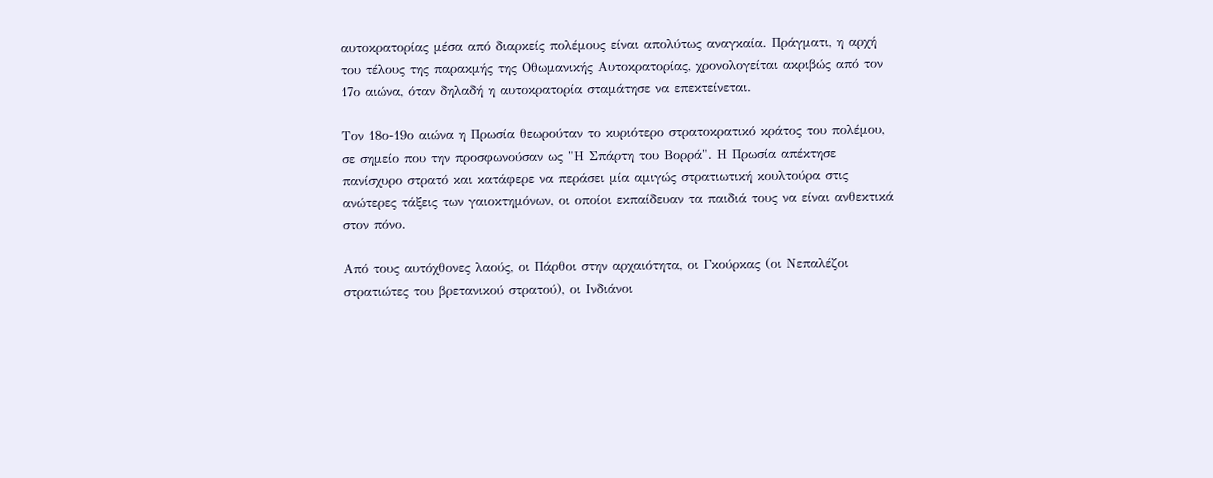αυτοκρατορίας μέσα από διαρκείς πολέμους είναι απολύτως αναγκαία. Πράγματι, η αρχή του τέλους της παρακμής της Οθωμανικής Αυτοκρατορίας, χρονολογείται ακριβώς από τον 17ο αιώνα, όταν δηλαδή η αυτοκρατορία σταμάτησε να επεκτείνεται.

Τον 18ο-19ο αιώνα η Πρωσία θεωρούταν το κυριότερο στρατοκρατικό κράτος του πολέμου, σε σημείο που την προσφωνούσαν ως "Η Σπάρτη του Βορρά". Η Πρωσία απέκτησε πανίσχυρο στρατό και κατάφερε να περάσει μία αμιγώς στρατιωτική κουλτούρα στις ανώτερες τάξεις των γαιοκτημόνων, οι οποίοι εκπαίδευαν τα παιδιά τους να είναι ανθεκτικά στον πόνο.

Από τους αυτόχθονες λαούς, οι Πάρθοι στην αρχαιότητα, οι Γκούρκας (οι Νεπαλέζοι στρατιώτες του βρετανικού στρατού), οι Ινδιάνοι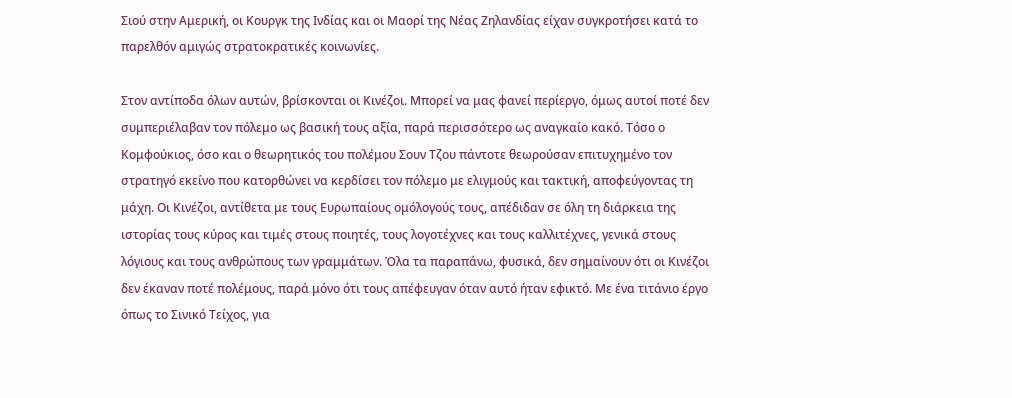Σιού στην Αμερική, οι Κουργκ της Ινδίας και οι Μαορί της Νέας Ζηλανδίας είχαν συγκροτήσει κατά το παρελθόν αμιγώς στρατοκρατικές κοινωνίες.

Στον αντίποδα όλων αυτών, βρίσκονται οι Κινέζοι. Μπορεί να μας φανεί περίεργο, όμως αυτοί ποτέ δεν συμπεριέλαβαν τον πόλεμο ως βασική τους αξία, παρά περισσότερο ως αναγκαίο κακό. Τόσο ο Κομφούκιος, όσο και ο θεωρητικός του πολέμου Σουν Τζου πάντοτε θεωρούσαν επιτυχημένο τον στρατηγό εκείνο που κατορθώνει να κερδίσει τον πόλεμο με ελιγμούς και τακτική, αποφεύγοντας τη μάχη. Οι Κινέζοι, αντίθετα με τους Ευρωπαίους ομόλογούς τους, απέδιδαν σε όλη τη διάρκεια της ιστορίας τους κύρος και τιμές στους ποιητές, τους λογοτέχνες και τους καλλιτέχνες, γενικά στους λόγιους και τους ανθρώπους των γραμμάτων. Όλα τα παραπάνω, φυσικά, δεν σημαίνουν ότι οι Κινέζοι δεν έκαναν ποτέ πολέμους, παρά μόνο ότι τους απέφευγαν όταν αυτό ήταν εφικτό. Με ένα τιτάνιο έργο όπως το Σινικό Τείχος, για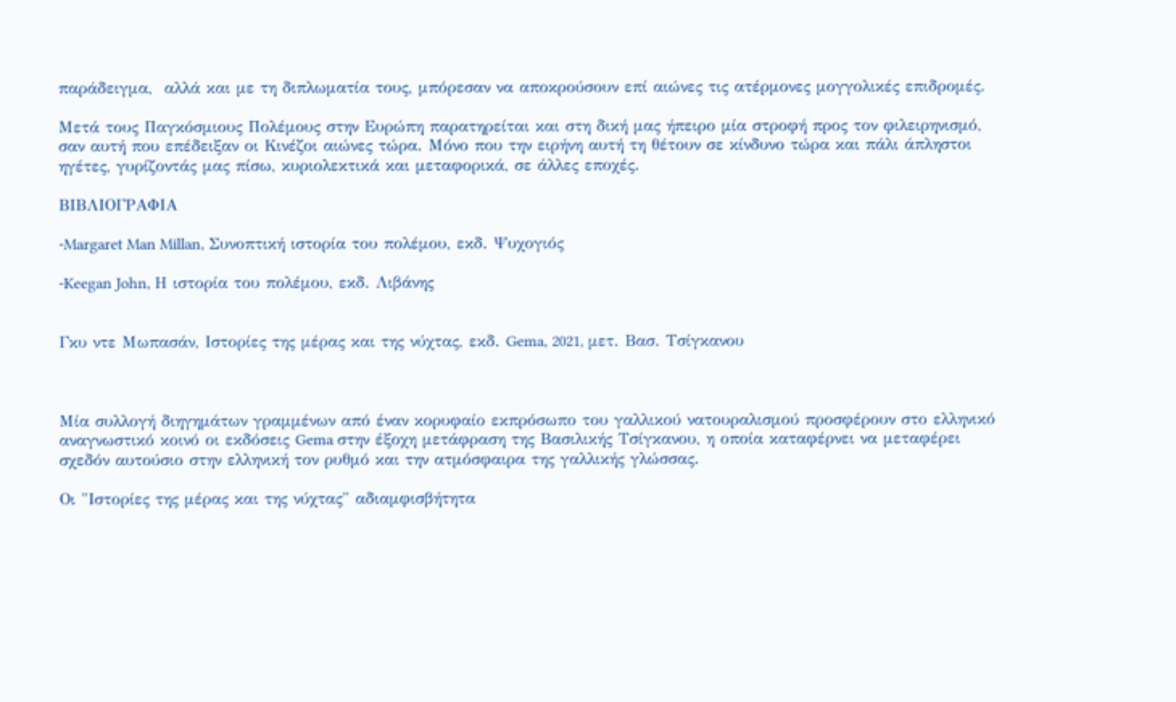παράδειγμα,  αλλά και με τη διπλωματία τους, μπόρεσαν να αποκρούσουν επί αιώνες τις ατέρμονες μογγολικές επιδρομές.

Μετά τους Παγκόσμιους Πολέμους στην Ευρώπη παρατηρείται και στη δική μας ήπειρο μία στροφή προς τον φιλειρηνισμό, σαν αυτή που επέδειξαν οι Κινέζοι αιώνες τώρα. Μόνο που την ειρήνη αυτή τη θέτουν σε κίνδυνο τώρα και πάλι άπληστοι ηγέτες, γυρίζοντάς μας πίσω, κυριολεκτικά και μεταφορικά, σε άλλες εποχές.

ΒΙΒΛΙΟΓΡΑΦΙΑ

-Margaret Man Millan, Συνοπτική ιστορία του πολέμου, εκδ. Ψυχογιός

-Keegan John, Η ιστορία του πολέμου, εκδ. Λιβάνης


Γκυ ντε Μωπασάν, Ιστορίες της μέρας και της νύχτας, εκδ. Gema, 2021, μετ. Βασ. Τσίγκανου



Μία συλλογή διηγημάτων γραμμένων από έναν κορυφαίο εκπρόσωπο του γαλλικού νατουραλισμού προσφέρουν στο ελληνικό αναγνωστικό κοινό οι εκδόσεις Gema στην έξοχη μετάφραση της Βασιλικής Τσίγκανου, η οποία καταφέρνει να μεταφέρει σχεδόν αυτούσιο στην ελληνική τον ρυθμό και την ατμόσφαιρα της γαλλικής γλώσσας.

Οι "Ιστορίες της μέρας και της νύχτας" αδιαμφισβήτητα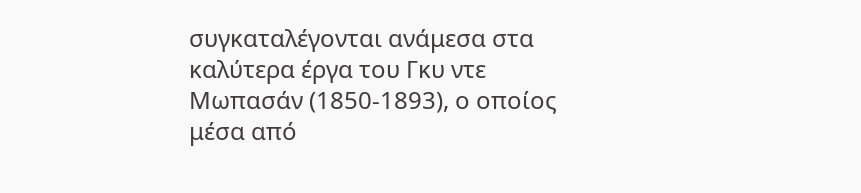συγκαταλέγονται ανάμεσα στα καλύτερα έργα του Γκυ ντε Μωπασάν (1850-1893), ο οποίος μέσα από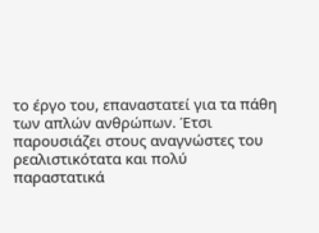το έργο του, επαναστατεί για τα πάθη των απλών ανθρώπων. Έτσι παρουσιάζει στους αναγνώστες του ρεαλιστικότατα και πολύ παραστατικά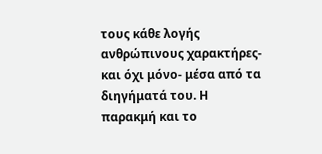τους κάθε λογής ανθρώπινους χαρακτήρες- και όχι μόνο- μέσα από τα διηγήματά του. Η παρακμή και το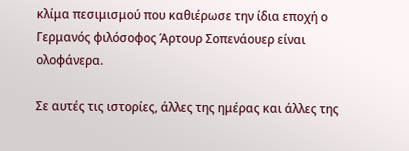κλίμα πεσιμισμού που καθιέρωσε την ίδια εποχή ο Γερμανός φιλόσοφος Άρτουρ Σοπενάουερ είναι ολοφάνερα.

Σε αυτές τις ιστορίες, άλλες της ημέρας και άλλες της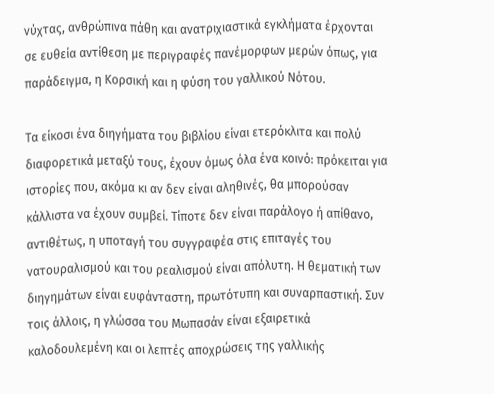νύχτας, ανθρώπινα πάθη και ανατριχιαστικά εγκλήματα έρχονται σε ευθεία αντίθεση με περιγραφές πανέμορφων μερών όπως, για παράδειγμα, η Κορσική και η φύση του γαλλικού Νότου.

Τα είκοσι ένα διηγήματα του βιβλίου είναι ετερόκλιτα και πολύ διαφορετικά μεταξύ τους, έχουν όμως όλα ένα κοινό: πρόκειται για ιστορίες που, ακόμα κι αν δεν είναι αληθινές, θα μπορούσαν κάλλιστα να έχουν συμβεί. Τίποτε δεν είναι παράλογο ή απίθανο, αντιθέτως, η υποταγή του συγγραφέα στις επιταγές του νατουραλισμού και του ρεαλισμού είναι απόλυτη. Η θεματική των διηγημάτων είναι ευφάνταστη, πρωτότυπη και συναρπαστική. Συν τοις άλλοις, η γλώσσα του Μωπασάν είναι εξαιρετικά καλοδουλεμένη και οι λεπτές αποχρώσεις της γαλλικής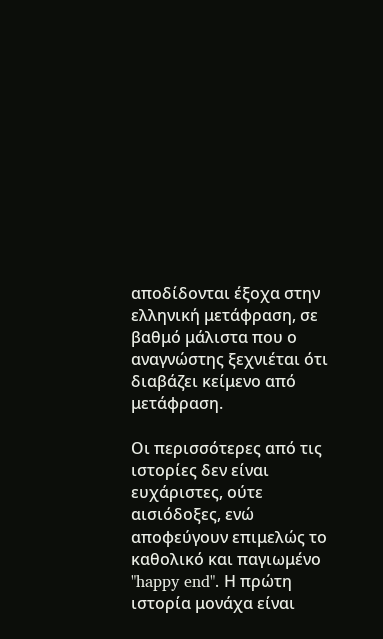αποδίδονται έξοχα στην ελληνική μετάφραση, σε βαθμό μάλιστα που ο αναγνώστης ξεχνιέται ότι διαβάζει κείμενο από μετάφραση.

Οι περισσότερες από τις ιστορίες δεν είναι ευχάριστες, ούτε αισιόδοξες, ενώ αποφεύγουν επιμελώς το καθολικό και παγιωμένο "happy end". Η πρώτη ιστορία μονάχα είναι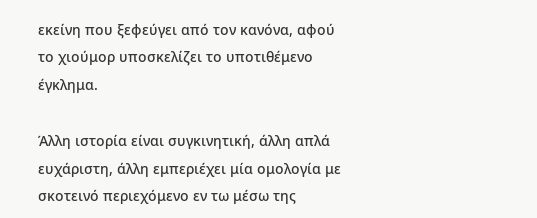εκείνη που ξεφεύγει από τον κανόνα, αφού το χιούμορ υποσκελίζει το υποτιθέμενο έγκλημα.

Άλλη ιστορία είναι συγκινητική, άλλη απλά ευχάριστη, άλλη εμπεριέχει μία ομολογία με σκοτεινό περιεχόμενο εν τω μέσω της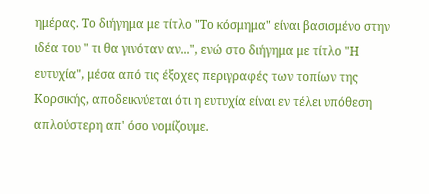ημέρας. Το διήγημα με τίτλο "Το κόσμημα" είναι βασισμένο στην ιδέα του " τι θα γινόταν αν...", ενώ στο διήγημα με τίτλο "Η ευτυχία", μέσα από τις έξοχες περιγραφές των τοπίων της Κορσικής, αποδεικνύεται ότι η ευτυχία είναι εν τέλει υπόθεση απλούστερη απ' όσο νομίζουμε.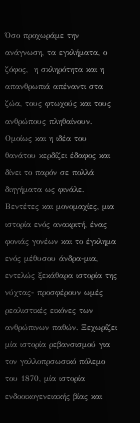Όσο προχωράμε την ανάγνωση, τα εγκλήματα, ο ζόφος,  η σκληρότητα και η απανθρωπιά απέναντι στα ζώα, τους φτωχούς και τους ανθρώπους πληθαίνουν. Ομοίως και η ιδέα του θανάτου κερδίζει έδαφος και δίνει το παρόν σε πολλά διηγήματα ως φινάλε. Βεντέτες και μονομαχίες, μια ιστορία ενός ανακριτή, ένας φονιάς γονέων και το έγκλημα ενός μέθυσου άνδρα-μια, εντελώς ξεκάθαρα ιστορία της νύχτας- προσφέρουν ωμές ρεαλιστικές εικόνες των ανθρώπινων παθών. Ξεχωρίζει μία ιστορία ρεβανσισμού για τον γαλλοπρσωσικό πόλεμο του 1870, μία ιστορία ενδοοικογενειακής βίας και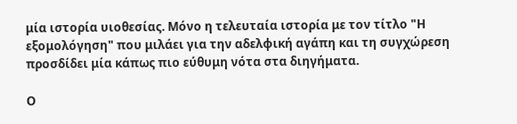μία ιστορία υιοθεσίας. Μόνο η τελευταία ιστορία με τον τίτλο "Η εξομολόγηση" που μιλάει για την αδελφική αγάπη και τη συγχώρεση προσδίδει μία κάπως πιο εύθυμη νότα στα διηγήματα.

Ο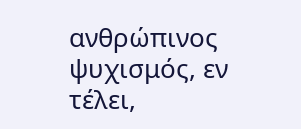ανθρώπινος ψυχισμός, εν τέλει,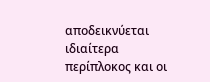αποδεικνύεται ιδιαίτερα περίπλοκος και οι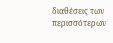διαθέσεις των περισσότερων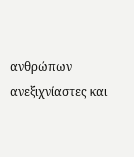ανθρώπων ανεξιχνίαστες και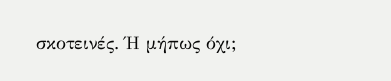σκοτεινές. Ή μήπως όχι;